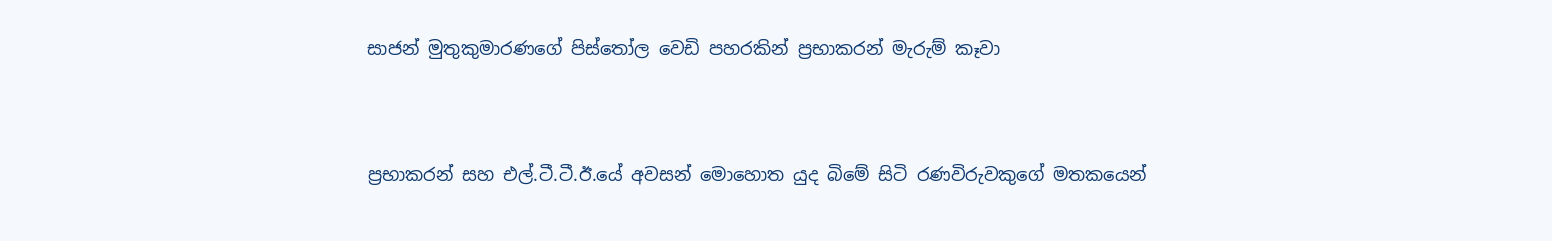සාජන් මුතුකුමාරණගේ පිස්තෝල වෙඩි පහරකින් ප්‍රභාකරන් මැරුම් කෑවා


ප්‍රභාකරන් සහ එල්.ටී.ටී.ඊ.යේ අවසන් මොහොත යුද බිමේ සිටි රණවිරුවකුගේ මතකයෙන්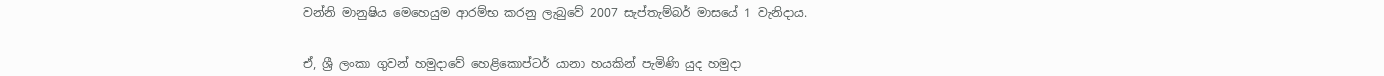වන්නි මානුෂිය මෙහෙයුම ආරම්භ කරනු ලැබුවේ 2007 සැප්තැම්බර් මාසයේ 1 වැනිදාය.


ඒ, ශ්‍රී ලංකා ගුවන් හමුදාවේ හෙළිකොප්ටර් යානා හයකින් පැමිණි යුද හමුදා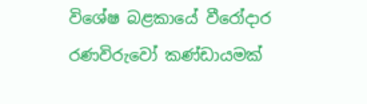විශේෂ බළකායේ වීරෝදාර රණවිරුවෝ කණ්ඩායමක්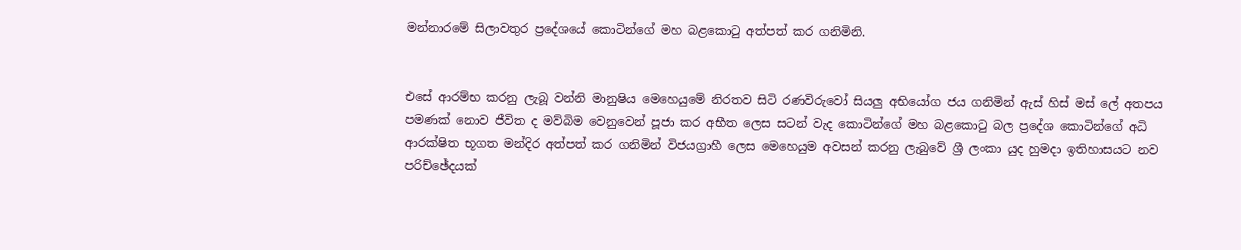මන්නාරමේ සිලාවතුර ප්‍රදේශයේ කොටින්ගේ මහ බළකොටු අත්පත් කර ගනිමිනි.


එසේ ආරම්භ කරනු ලැබූ වන්නි මානුෂිය මෙහෙයුමේ නිරතව සිටි රණවිරුවෝ සියලු අභියෝග ජය ගනිමින් ඇස් හිස් මස් ලේ අතපය පමණක් නොව ජීවිත ද මව්බිම වෙනුවෙන් පූජා කර අභීත ලෙස සටන් වැද කොටින්ගේ මහ බළකොටු බල ප්‍රදේශ කොටින්ගේ අධි ආරක්ෂිත භූගත මන්දිර අත්පත් කර ගනිමින් විජයග්‍රාහී ලෙස මෙහෙයුම අවසන් කරනු ලැබුවේ ශ්‍රී ලංකා යුද හුමදා ඉතිහාසයට නව පරිච්ඡේදයක්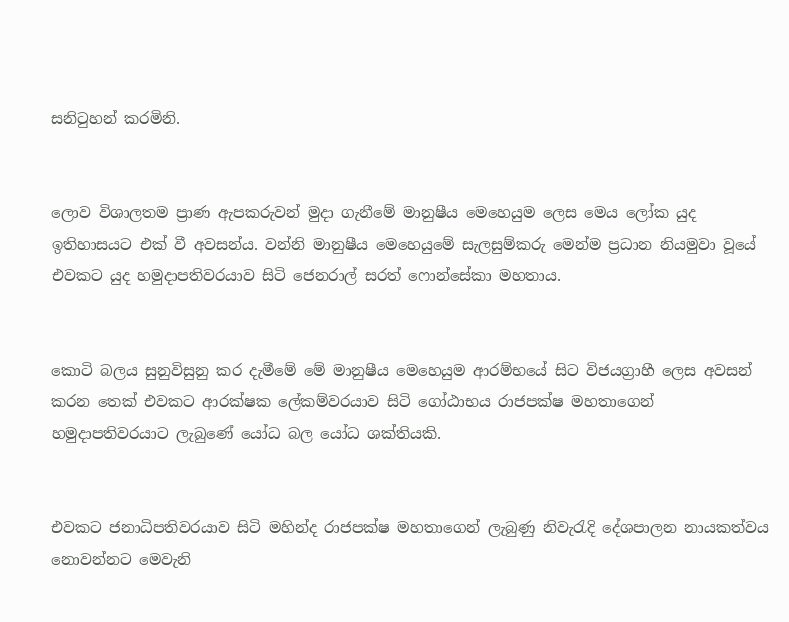සනිටුහන් කරමිනි.


ලොව විශාලතම ප්‍රාණ ඇපකරුවන් මුදා ගැනීමේ මානුෂීය මෙහෙයුම ලෙස මෙය ලෝක යුද ඉතිහාසයට එක් වී අවසන්ය. වන්නි මානුෂීය මෙහෙයුමේ සැලසුම්කරු මෙන්ම ප්‍රධාන නියමුවා වූයේ එවකට යුද හමුදාපතිවරයාව සිටි ජෙනරාල් සරත් ෆොන්සේකා මහතාය.


කොටි බලය සුනුවිසුනු කර දැමීමේ මේ මානුෂීය මෙහෙයුම ආරම්භයේ සිට විජයග්‍රාහී ලෙස අවසන් කරන තෙක් එවකට ආරක්ෂක ලේකම්වරයාව සිටි ගෝඨාභය රාජපක්ෂ මහතාගෙන් හමුදාපතිවරයාට ලැබුණේ යෝධ බල යෝධ ශක්තියකි.


එවකට ජනාධිපතිවරයාව සිටි මහින්ද රාජපක්ෂ මහතාගෙන් ලැබුණු නිවැරැදි දේශපාලන නායකත්වය නොවන්නට මෙවැනි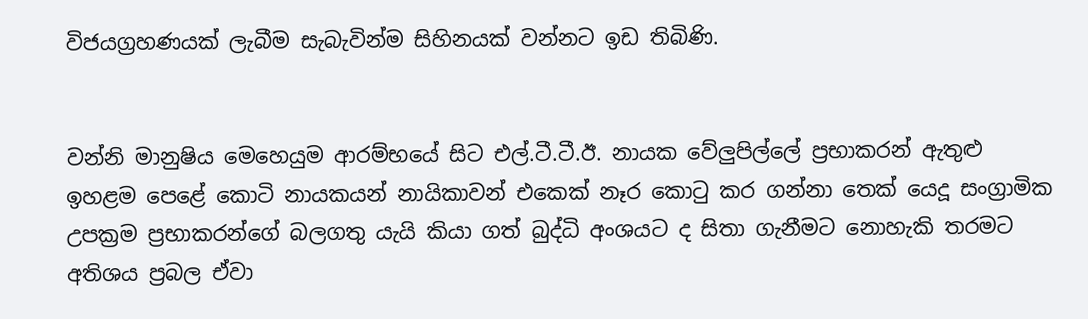විජයග්‍රහණයක් ලැබීම සැබැවින්ම සිහිනයක් වන්නට ඉඩ තිබිණි.


වන්නි මානුෂිය මෙහෙයුම ආරම්භයේ සිට එල්.ටී.ටී.ඊ. නායක වේලුපිල්ලේ ප්‍රභාකරන් ඇතුළු ඉහළම පෙළේ කොටි නායකයන් නායිකාවන් එකෙක් නෑර කොටු කර ගන්නා තෙක් යෙදූ සංග්‍රාමික උපක්‍රම ප්‍රභාකරන්ගේ බලගතු යැයි කියා ගත් බුද්ධි අංශයට ද සිතා ගැනීමට නොහැකි තරමට අතිශය ප්‍රබල ඒවා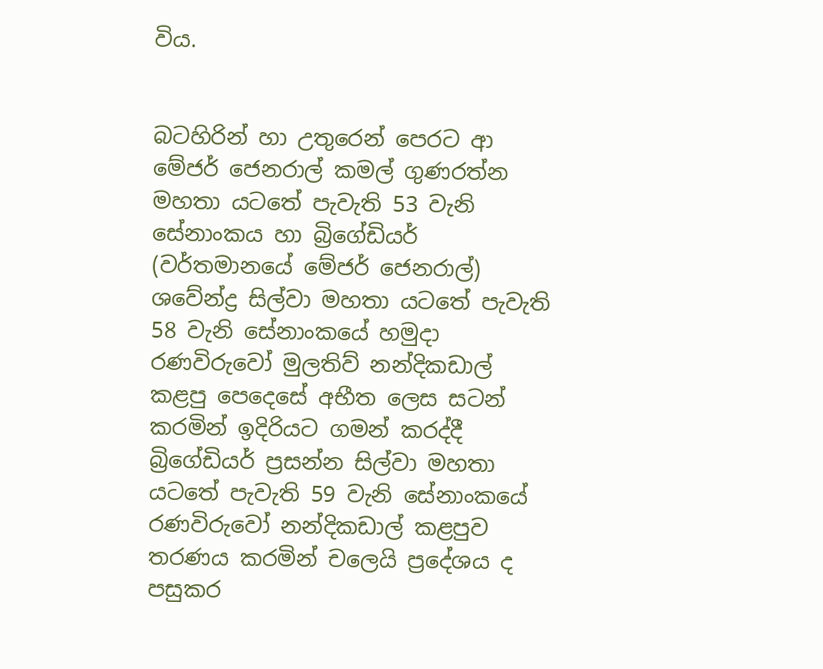විය.


බටහිරින් හා උතුරෙන් පෙරට ආ මේජර් ජෙනරාල් කමල් ගුණරත්න මහතා යටතේ පැවැති 53 වැනි සේනාංකය හා බ්‍රිගේඩියර් (වර්තමානයේ මේජර් ජෙනරාල්) ශවේන්ද්‍ර සිල්වා මහතා යටතේ පැවැති 58 වැනි සේනාංකයේ හමුදා රණවිරුවෝ මුලතිව් නන්දිකඩාල් කළපු පෙදෙසේ අභීත ලෙස සටන් කරමින් ඉදිරියට ගමන් කරද්දී බ්‍රිගේඩියර් ප්‍රසන්න සිල්වා මහතා යටතේ පැවැති 59 වැනි සේනාංකයේ රණවිරුවෝ නන්දිකඩාල් කළපුව තරණය කරමින් චලෙයි ප්‍රදේශය ද පසුකර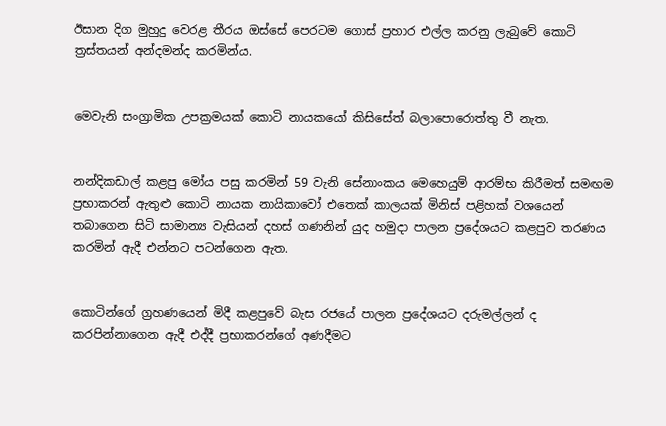ඊසාන දිග මුහුදු වෙරළ තීරය ඔස්සේ පෙරටම ගොස් ප්‍රහාර එල්ල කරනු ලැබුවේ කොටි ත්‍රස්තයන් අන්දමන්ද කරමින්ය.


මෙවැනි සංග්‍රාමික උපක්‍රමයක් කොටි නායකයෝ කිසිසේත් බලාපොරොත්තු වී නැත.


නන්දිකඩාල් කළපු මෝය පසු කරමින් 59 වැනි සේනාංකය මෙහෙයුම් ආරම්භ කිරීමත් සමඟම ප්‍රභාකරන් ඇතුළු කොටි නායක නායිකාවෝ එතෙක් කාලයක් මිනිස් පළිහක් වශයෙන් තබාගෙන සිටි සාමාන්‍ය වැසියන් දහස් ගණනින් යුද හමුදා පාලන ප්‍රදේශයට කළපුව තරණය කරමින් ඇදී එන්නට පටන්ගෙන ඇත.


කොටින්ගේ ග්‍රහණයෙන් මිදී කළපුවේ බැස රජයේ පාලන ප්‍රදේශයට දරුමල්ලන් ද කරපින්නාගෙන ඇදී එද්දී ප්‍රභාකරන්ගේ අණදීමට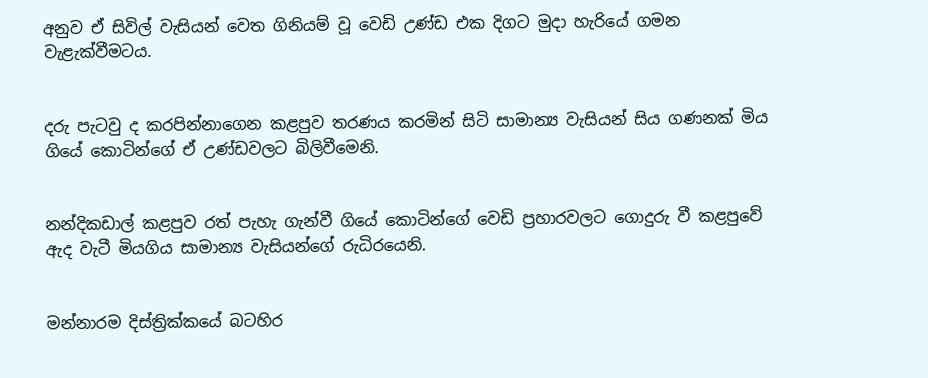අනුව ඒ සිවිල් වැසියන් වෙත ගිනියම් වූ වෙඩි උණ්ඩ එක දිගට මුදා හැරියේ ගමන වැළැක්වීමටය.


දරු පැටවු ද කරපින්නාගෙන කළපුව තරණය කරමින් සිටි සාමාන්‍ය වැසියන් සිය ගණනක් මිය ගියේ කොටින්ගේ ඒ උණ්ඩවලට බිලිවීමෙනි.


නන්දිකඩාල් කළපුව රත් පැහැ ගැන්වී ගියේ කොටින්ගේ වෙඩි ප්‍රහාරවලට ගොදුරු වී කළපුවේ ඇද වැටී මියගිය සාමාන්‍ය වැසියන්ගේ රුධිරයෙනි.


මන්නාරම දිස්ත්‍රික්කයේ බටහිර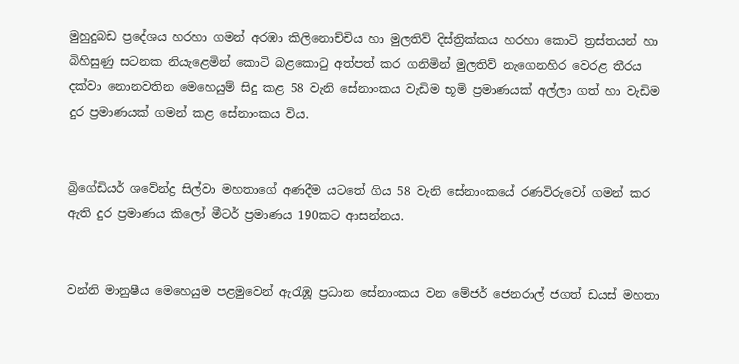මුහුදුබඩ ප්‍රදේශය හරහා ගමන් අරඹා කිලිනොච්චිය හා මුලතිව් දිස්ත්‍රික්කය හරහා කොටි ත්‍රස්තයන් හා බිහිසුණු සටනක නියැළෙමින් කොටි බළකොටු අත්පත් කර ගනිමින් මුලතිව් නැගෙනහිර වෙරළ තීරය දක්වා නොනවතින මෙහෙයුම් සිදු කළ 58 වැනි සේනාංකය වැඩිම භූමි ප්‍රමාණයක් අල්ලා ගත් හා වැඩිම දුර ප්‍රමාණයක් ගමන් කළ සේනාංකය විය.


බ්‍රිගේඩියර් ශවේන්ද්‍ර සිල්වා මහතාගේ අණදීම යටතේ ගිය 58 වැනි සේනාංකයේ රණවිරුවෝ ගමන් කර ඇති දුර ප්‍රමාණය කිලෝ මීටර් ප්‍රමාණය 190කට ආසන්නය.


වන්නි මානුෂීය මෙහෙයුම පළමුවෙන් ඇරැඹූ ප්‍රධාන සේනාංකය වන මේජර් ජෙනරාල් ජගත් ඩයස් මහතා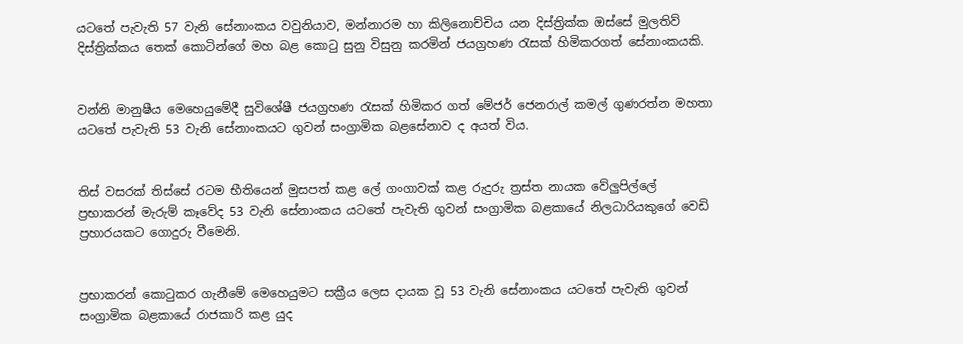යටතේ පැවැති 57 වැනි සේනාංකය වවුනියාව, මන්නාරම හා කිලිනොච්චිය යන දිස්ත්‍රික්ක ඔස්සේ මුලතිව් දිස්ත්‍රික්කය තෙක් කොටින්ගේ මහ බළ කොටු සුනු විසුනු කරමින් ජයග්‍රහණ රැසක් හිමිකරගත් සේනාංකයකි.


වන්නි මානුෂීය මෙහෙයුමේදී සුවිශේෂී ජයග්‍රහණ රැසක් හිමිකර ගත් මේජර් ජෙනරාල් කමල් ගුණරත්න මහතා යටතේ පැවැති 53 වැනි සේනාංකයට ගුවන් සංග්‍රාමික බළසේනාව ද අයත් විය.


තිස් වසරක් තිස්සේ රටම භීතියෙන් මුසපත් කළ ලේ ගංගාවක් කළ රුදුරු ත්‍රස්ත නායක වේලුපිල්ලේ ප්‍රභාකරන් මැරුම් කෑවේද 53 වැනි සේනාංකය යටතේ පැවැති ගුවන් සංග්‍රාමික බළකායේ නිලධාරියකුගේ වෙඩි ප්‍රහාරයකට ගොදුරු වීමෙනි.


ප්‍රභාකරන් කොටුකර ගැනීමේ මෙහෙයුමට සක්‍රීය ලෙස දායක වූ 53 වැනි සේනාංකය යටතේ පැවැති ගුවන් සංග්‍රාමික බළකායේ රාජකාරි කළ යුද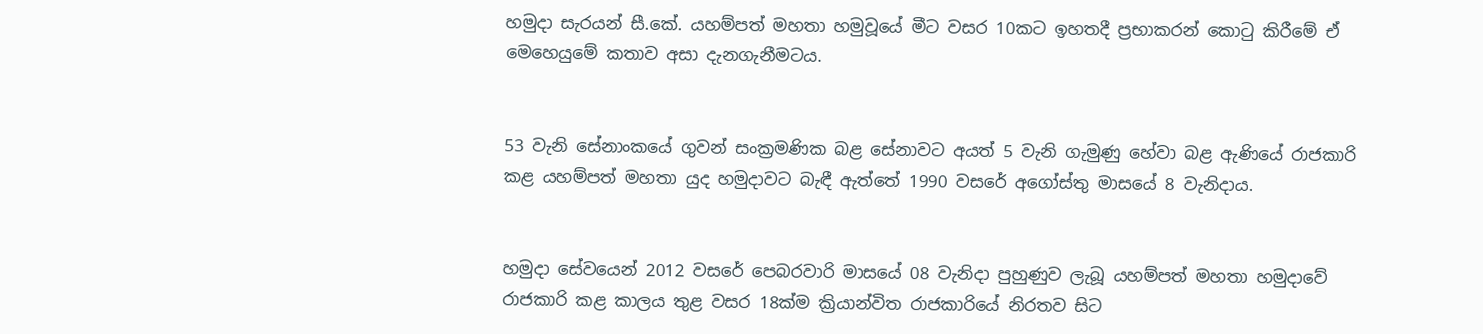හමුදා සැරයන් සී.කේ. යහම්පත් මහතා හමුවූයේ මීට වසර 10කට ඉහතදී ප්‍රභාකරන් කොටු කිරීමේ ඒ මෙහෙයුමේ කතාව අසා දැනගැනීමටය.


53 වැනි සේනාංකයේ ගුවන් සංක්‍රමණික බළ සේනාවට අයත් 5 වැනි ගැමුණු හේවා බළ ඇණියේ රාජකාරි කළ යහම්පත් මහතා යුද හමුදාවට බැඳී ඇත්තේ 1990 වසරේ අගෝස්තු මාසයේ 8 වැනිදාය.


හමුදා සේවයෙන් 2012 වසරේ පෙබරවාරි මාසයේ 08 වැනිදා පුහුණුව ලැබූ යහම්පත් මහතා හමුදාවේ රාජකාරි කළ කාලය තුළ වසර 18ක්ම ක්‍රියාන්විත රාජකාරියේ නිරතව සිට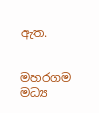ඇත.


මහරගම මධ්‍ය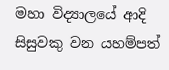මහා විද්‍යාලයේ ආදි සිසුවකු වන යහම්පත්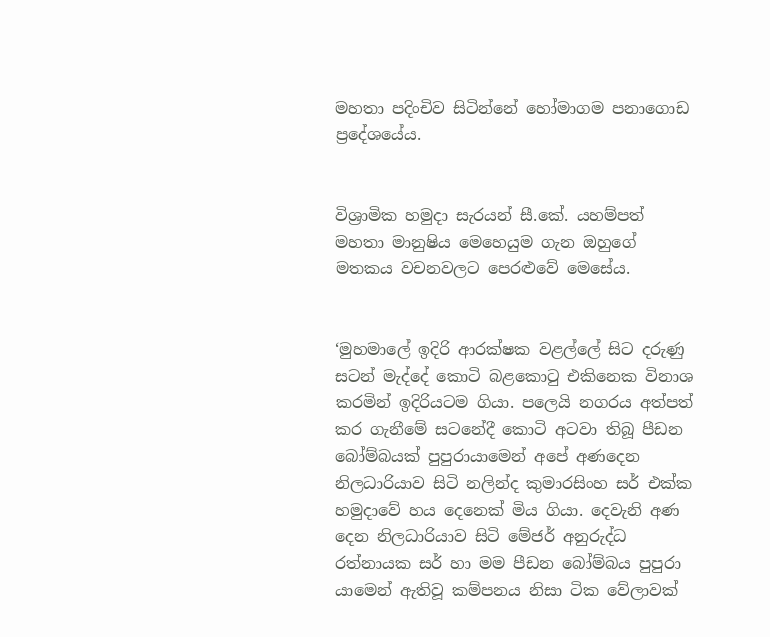මහතා පදිංචිව සිටින්නේ හෝමාගම පනාගොඩ ප්‍රදේශයේය.


විශ්‍රාමික හමුදා සැරයන් සී.කේ. යහම්පත් මහතා මානුෂිය මෙහෙයුම ගැන ඔහුගේ මතකය වචනවලට පෙරළුවේ මෙසේය.


‘මුහමාලේ ඉදිරි ආරක්ෂක වළල්ලේ සිට දරුණු සටන් මැද්දේ කොටි බළකොටු එකිනෙක විනාශ කරමින් ඉදිරියටම ගියා. පලෙයි නගරය අත්පත් කර ගැනීමේ සටනේදී කොටි අටවා තිබූ පීඩන බෝම්බයක් පුපුරායාමෙන් අපේ අණදෙන නිලධාරියාව සිටි නලින්ද කුමාරසිංහ සර් එක්ක හමුදාවේ හය දෙනෙක් මිය ගියා. දෙවැනි අණ දෙන නිලධාරියාව සිටි මේජර් අනුරුද්ධ රත්නායක සර් හා මම පීඩන බෝම්බය පුපුරා යාමෙන් ඇතිවූ කම්පනය නිසා ටික වේලාවක්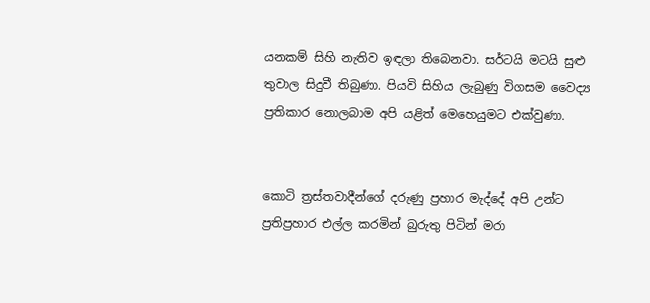යනකම් සිහි නැතිව ඉඳලා තිබෙනවා. සර්ටයි මටයි සුළු තුවාල සිදුවී තිබුණා. පියවි සිහිය ලැබුණු විගසම වෛද්‍ය ප්‍රතිකාර නොලබාම අපි යළිත් මෙහෙයුමට එක්වුණා.


කොටි ත්‍රස්තවාදීන්ගේ දරුණු ප්‍රහාර මැද්දේ අපි උන්ට ප්‍රතිප්‍රහාර එල්ල කරමින් බුරුතු පිටින් මරා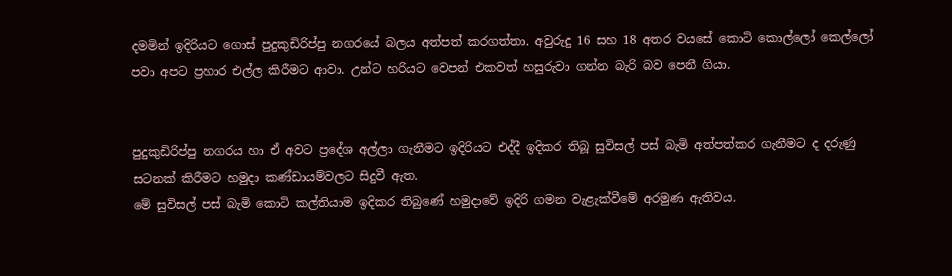දමමින් ඉදිරියට ගොස් පුදුකුඩිරිප්පු නගරයේ බලය අත්පත් කරගත්තා. අවුරුදු 16 සහ 18 අතර වයසේ කොටි කොල්ලෝ කෙල්ලෝ පවා අපට ප්‍රහාර එල්ල කිරීමට ආවා. උන්ට හරියට වෙපන් එකවත් හසුරුවා ගන්න බැරි බව පෙනී ගියා.


පුදුකුඩිරිප්පු නගරය හා ඒ අවට ප්‍රදේශ අල්ලා ගැනීමට ඉදිරියට එද්දී ඉදිකර තිබූ සුවිසල් පස් බැමි අත්පත්කර ගැනීමට ද දරුණු සටනක් කිරීමට හමුදා කණ්ඩායම්වලට සිදුවී ඇත.
මේ සුවිසල් පස් බැමි කොටි කල්තියාම ඉදිකර තිබුණේ හමුදාවේ ඉදිරි ගමන වැළැක්වීමේ අරමුණ ඇතිවය.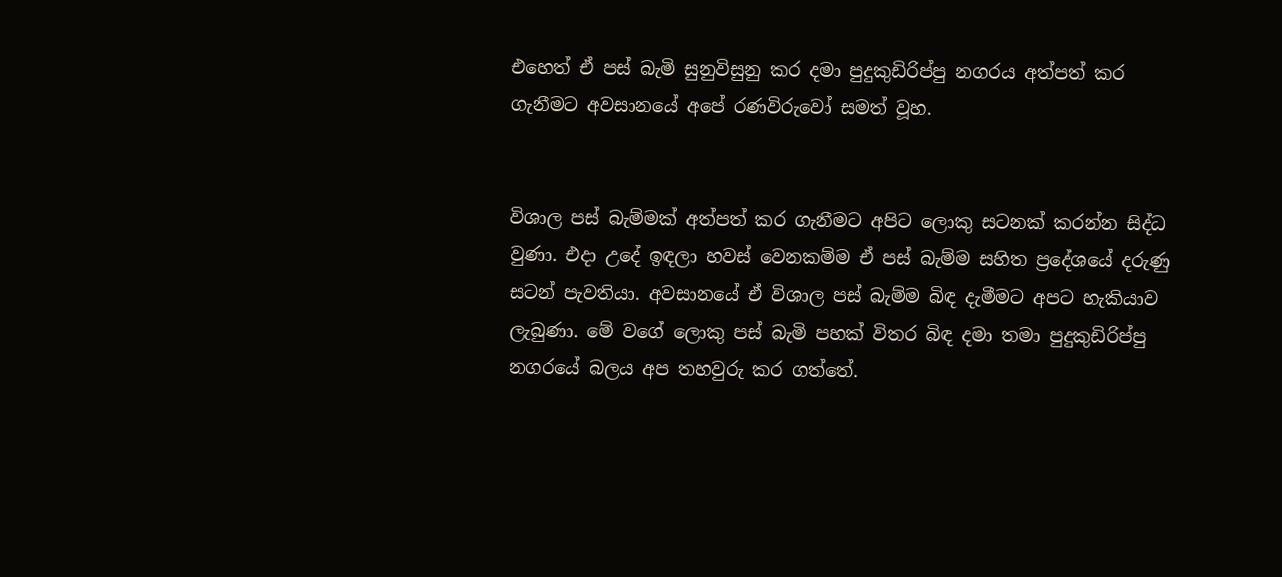එහෙත් ඒ පස් බැමි සුනුවිසුනු කර දමා පුදුකුඩිරිප්පු නගරය අත්පත් කර ගැනීමට අවසානයේ අපේ රණවිරුවෝ සමත් වූහ.


විශාල පස් බැම්මක් අත්පත් කර ගැනීමට අපිට ලොකු සටනක් කරන්න සිද්ධ වුණා. එදා උදේ ඉඳලා හවස් වෙනකම්ම ඒ පස් බැම්ම සහිත ප්‍රදේශයේ දරුණු සටන් පැවතියා. අවසානයේ ඒ විශාල පස් බැම්ම බිඳ දැමීමට අපට හැකියාව ලැබුණා. මේ වගේ ලොකු පස් බැමි පහක් විතර බිඳ දමා තමා පුදුකුඩිරිප්පු නගරයේ බලය අප තහවුරු කර ගත්තේ.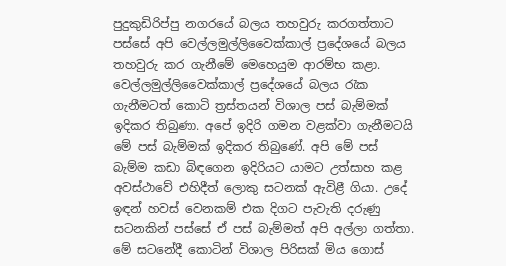පුදුකුඩිරිප්පු නගරයේ බලය තහවුරු කරගත්තාට පස්සේ අපි වෙල්ලමුල්ලිවෛක්කාල් ප්‍රදේශයේ බලය තහවුරු කර ගැනීමේ මෙහෙයුම ආරම්භ කළා. වෙල්ලමුල්ලිවෛක්කාල් ප්‍රදේශයේ බලය රැක ගැනීමටත් කොටි ත්‍රස්තයන් විශාල පස් බැම්මක් ඉදිකර තිබුණා. අපේ ඉදිරි ගමන වළක්වා ගැනීමටයි මේ පස් බැම්මක් ඉදිකර තිබුණේ. අපි මේ පස් බැම්ම කඩා බිඳගෙන ඉදිරියට යාමට උත්සාහ කළ අවස්ථාවේ එහිදීත් ලොකු සටනක් ඇවිළී ගියා. උදේ ඉඳන් හවස් වෙනකම් එක දිගට පැවැති දරුණු සටනකින් පස්සේ ඒ පස් බැම්මත් අපි අල්ලා ගත්තා. මේ සටනේදී කොටින් විශාල පිරිසක් මිය ගොස්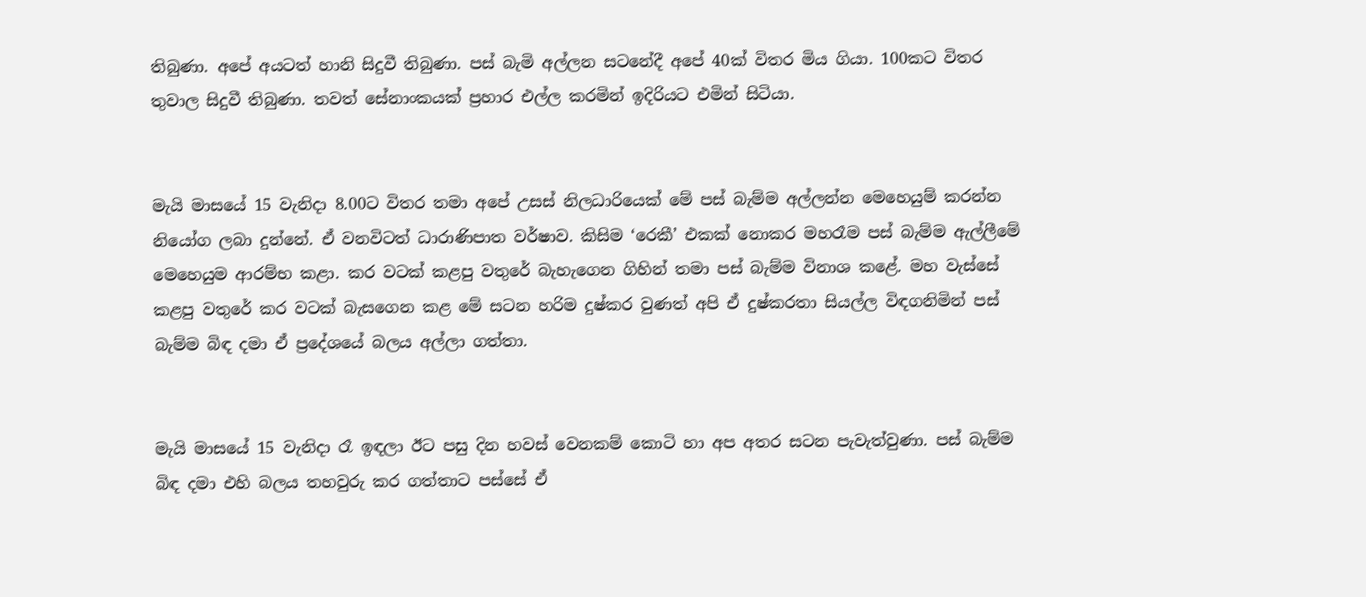තිබුණා. අපේ අයටත් හානි සිදුවී තිබුණා. පස් බැමි අල්ලන සටනේදී අපේ 40ක් විතර මිය ගියා. 100කට විතර තුවාල සිදුවී තිබුණා. තවත් සේනාංකයක් ප්‍රහාර එල්ල කරමින් ඉදිරියට එමින් සිටියා.


මැයි මාසයේ 15 වැනිදා 8.00ට විතර තමා අපේ උසස් නිලධාරියෙක් මේ පස් බැම්ම අල්ලන්න මෙහෙයුම් කරන්න නියෝග ලබා දුන්නේ. ඒ වනවිටත් ධාරාණිපාත වර්ෂාව. කිසිම ‘රෙකී’ එකක් නොකර මහරෑම පස් බැම්ම ඇල්ලීමේ මෙහෙයුම ආරම්භ කළා. කර වටක් කළපු වතුරේ බැහැගෙන ගිහින් තමා පස් බැම්ම විනාශ කළේ. මහ වැස්සේ කළපු වතුරේ කර වටක් බැසගෙන කළ මේ සටන හරිම දුෂ්කර වුණත් අපි ඒ දුෂ්කරතා සියල්ල විඳගනිමින් පස් බැම්ම බිඳ දමා ඒ ප්‍රදේශයේ බලය අල්ලා ගත්තා.


මැයි මාසයේ 15 වැනිදා රෑ ඉඳලා ඊට පසු දින හවස් වෙනකම් කොටි හා අප අතර සටන පැවැත්වුණා. පස් බැම්ම බිඳ දමා එහි බලය තහවුරු කර ගත්තාට පස්සේ ඒ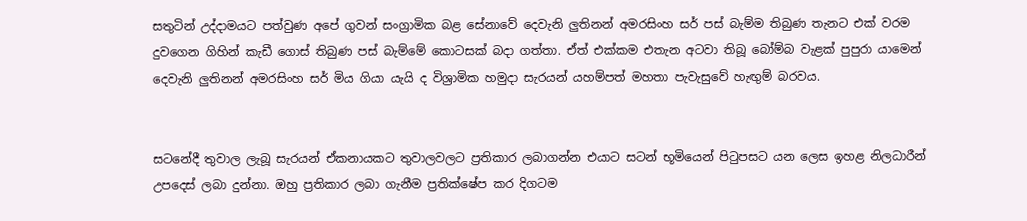සතුටින් උද්දාමයට පත්වුණ අපේ ගුවන් සංග්‍රාමික බළ සේනාවේ දෙවැනි ලුතිනන් අමරසිංහ සර් පස් බැම්ම තිබුණ තැනට එක් වරම දුවගෙන ගිහින් කැඩී ගොස් තිබුණ පස් බැම්මේ කොටසක් බදා ගත්තා. ඒත් එක්කම එතැන අටවා තිබූ බෝම්බ වැළක් පුපුරා යාමෙන් දෙවැනි ලුතිනන් අමරසිංහ සර් මිය ගියා යැයි ද විශ්‍රාමික හමුදා සැරයන් යහම්පත් මහතා පැවැසුවේ හැඟුම් බරවය.


සටනේදී තුවාල ලැබූ සැරයන් ඒකනායකට තුවාලවලට ප්‍රතිකාර ලබාගන්න එයාට සටන් භූමියෙන් පිටුපසට යන ලෙස ඉහළ නිලධාරීන් උපදෙස් ලබා දුන්නා. ඔහු ප්‍රතිකාර ලබා ගැනීම ප්‍රතික්ෂේප කර දිගටම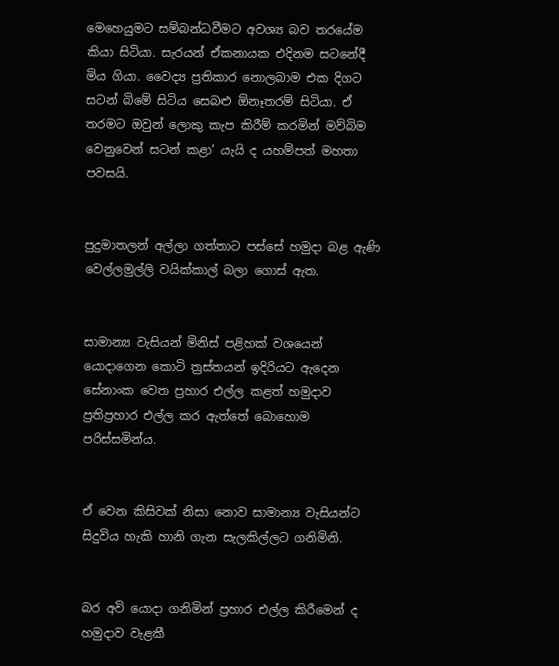මෙහෙයුමට සම්බන්ධවීමට අවශ්‍ය බව තරයේම කියා සිටියා. සැරයන් ඒකනායක එදිනම සටනේදී මිය ගියා. වෛද්‍ය ප්‍රතිකාර නොලබාම එක දිගට සටන් බිමේ සිටිය සෙබළු ඕනෑතරම් සිටියා. ඒ තරමට ඔවුන් ලොකු කැප කිරීම් කරමින් මව්බිම වෙනුවෙන් සටන් කළා’ යැයි ද යහම්පත් මහතා පවසයි.


පුදුමාතලන් අල්ලා ගත්තාට පස්සේ හමුදා බළ ඇණි වෙල්ලමුල්ලි වයික්කාල් බලා ගොස් ඇත.


සාමාන්‍ය වැසියන් මිනිස් පළිහක් වශයෙන් යොදාගෙන කොටි ත්‍රස්තයන් ඉදිරියට ඇදෙන සේනාංක වෙත ප්‍රහාර එල්ල කළත් හමුදාව ප්‍රතිප්‍රහාර එල්ල කර ඇත්තේ බොහොම පරිස්සමින්ය.


ඒ වෙන කිසිවක් නිසා නොව සාමාන්‍ය වැසියන්ට සිදුවිය හැකි හානි ගැන සැලකිල්ලට ගනිමිනි.


බර අවි යොදා ගනිමින් ප්‍රහාර එල්ල කිරීමෙන් ද හමුදාව වැළකී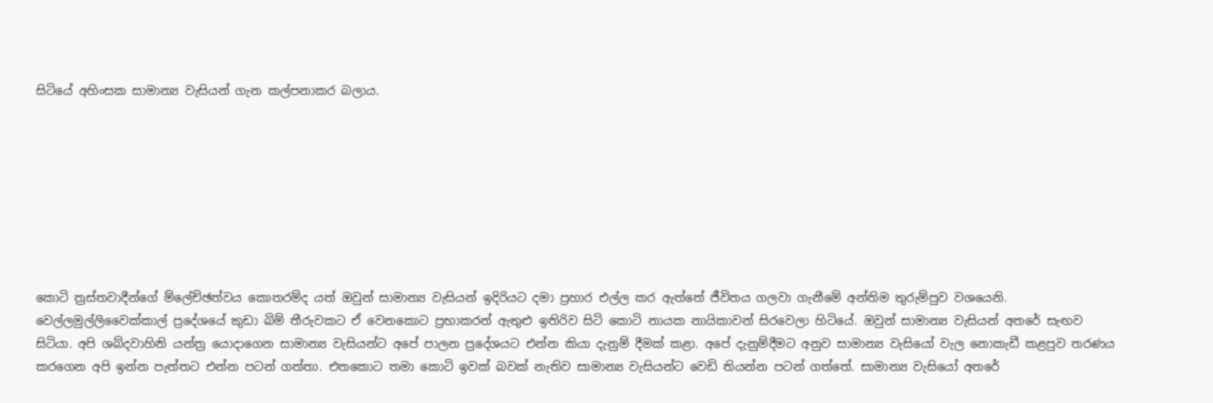සිටියේ අහිංසක සාමාන්‍ය වැසියන් ගැන කල්පනාකර බලාය.








කොටි ත්‍රස්තවාදීන්ගේ ම්ලේච්ඡත්වය කොතරම්ද යත් ඔවුන් සාමාන්‍ය වැසියන් ඉදිරියට දමා ප්‍රහාර එල්ල කර ඇත්තේ ජීවිතය ගලවා ගැනීමේ අන්තිම තුරුම්පුව වශයෙනි.
වෙල්ලමුල්ලිවෛක්කාල් ප්‍රදේශයේ කුඩා බිම් තීරුවකට ඒ වෙනකොට ප්‍රභාකරන් ඇතුළු ඉතිරිව සිටි කොටි නායක නායිකාවන් සිරවෙලා හිටියේ. ඔවුන් සාමාන්‍ය වැසියන් අතරේ සැඟව සිටියා. අපි ශබ්දවාහිනි යන්ත්‍ර යොදාගෙන සාමාන්‍ය වැසියන්ට අපේ පාලන ප්‍රදේශයට එන්න කියා දැනුම් දීමක් කළා. අපේ දැනුම්දීමට අනුව සාමාන්‍ය වැසියෝ වැල නොකැඩී කළපුව තරණය කරගෙන අපි ඉන්න පැත්තට එන්න පටන් ගත්තා. එතකොට තමා කොටි ඉවක් බවක් නැතිව සාමාන්‍ය වැසියන්ට වෙඩි තියන්න පටන් ගත්තේ. සාමාන්‍ය වැසියෝ අතරේ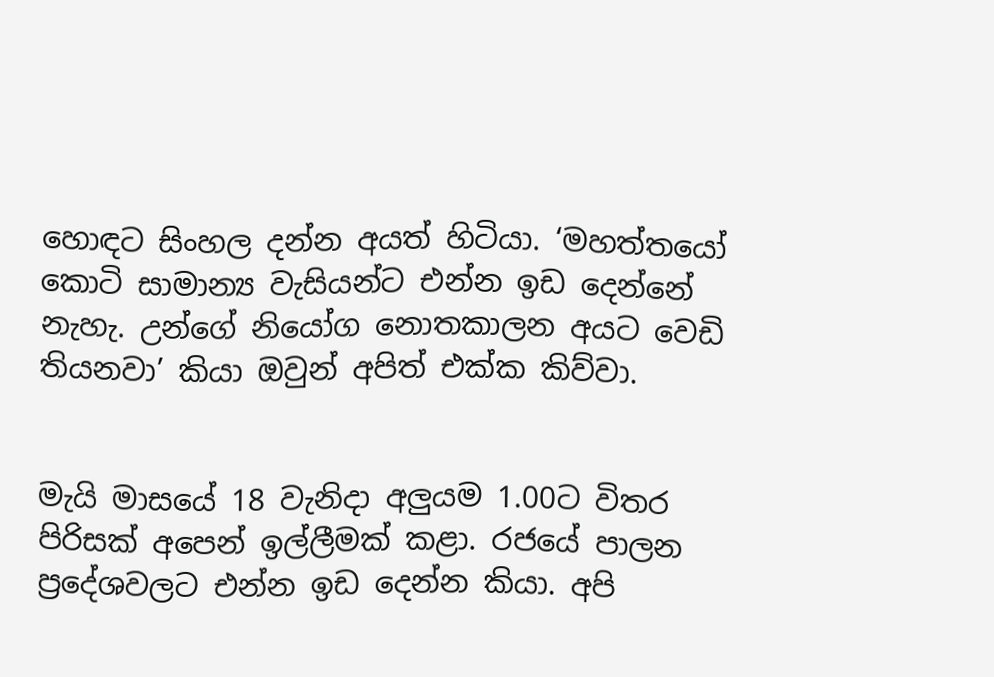හොඳට සිංහල දන්න අයත් හිටියා. ‘මහත්තයෝ කොටි සාමාන්‍ය වැසියන්ට එන්න ඉඩ දෙන්නේ නැහැ. උන්ගේ නියෝග නොතකාලන අයට වෙඩි තියනවා’ කියා ඔවුන් අපිත් එක්ක කිව්වා.


මැයි මාසයේ 18 වැනිදා අලුයම 1.00ට විතර පිරිසක් අපෙන් ඉල්ලීමක් කළා. රජයේ පාලන ප්‍රදේශවලට එන්න ඉඩ දෙන්න කියා. අපි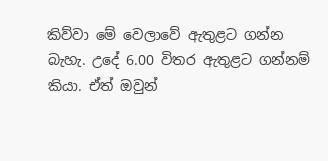කිව්වා මේ වෙලාවේ ඇතුළට ගන්න බැහැ. උදේ 6.00 විතර ඇතුළට ගන්නම් කියා. ඒත් ඔවුන්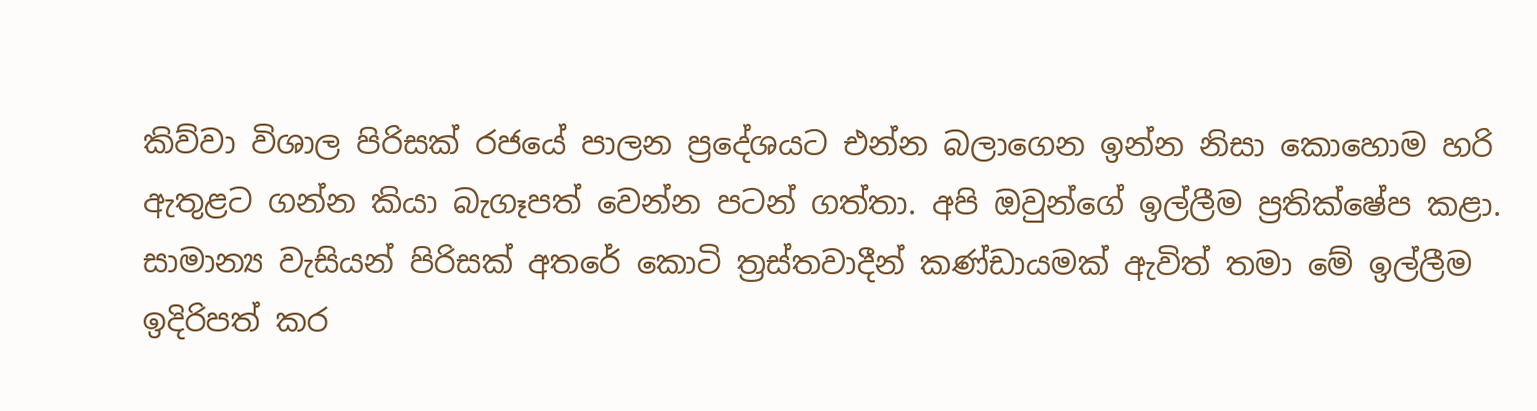කිව්වා විශාල පිරිසක් රජයේ පාලන ප්‍රදේශයට එන්න බලාගෙන ඉන්න නිසා කොහොම හරි ඇතුළට ගන්න කියා බැගෑපත් වෙන්න පටන් ගත්තා. අපි ඔවුන්ගේ ඉල්ලීම ප්‍රතික්ෂේප කළා. සාමාන්‍ය වැසියන් පිරිසක් අතරේ කොටි ත්‍රස්තවාදීන් කණ්ඩායමක් ඇවිත් තමා මේ ඉල්ලීම ඉදිරිපත් කර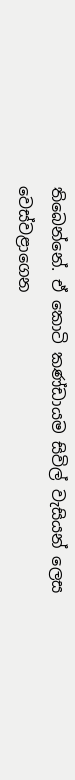තිබෙන්නේ. ඒ කොටි කණ්ඩායම සිවිල් වැසියන් ලෙස වෙස්වළාගෙන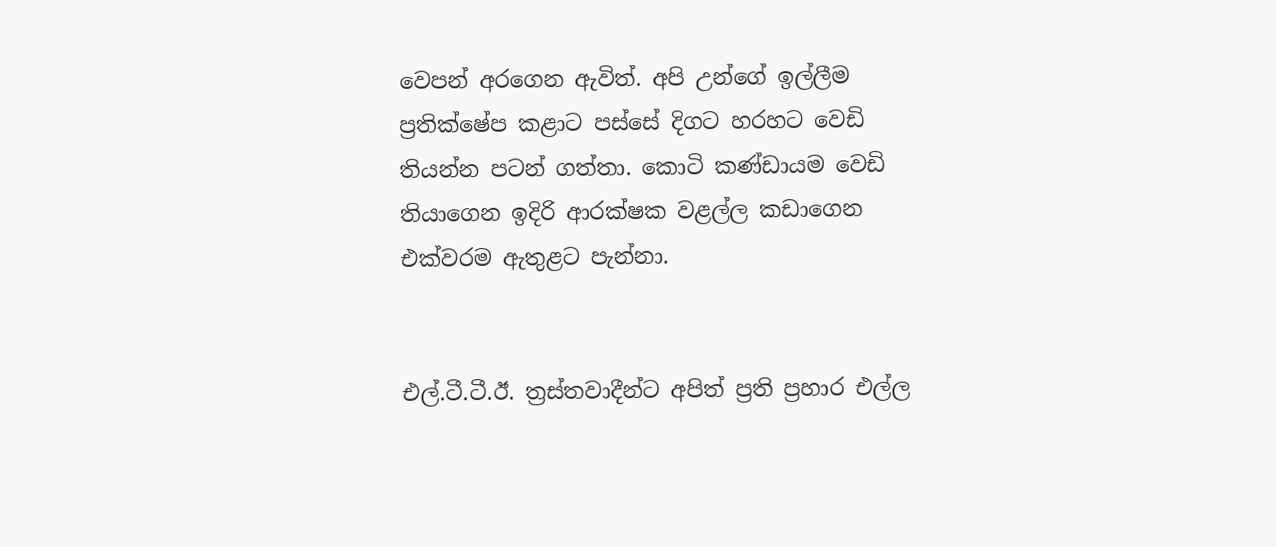වෙපන් අරගෙන ඇවිත්. අපි උන්ගේ ඉල්ලීම ප්‍රතික්ෂේප කළාට පස්සේ දිගට හරහට වෙඩි තියන්න පටන් ගත්තා. කොටි කණ්ඩායම වෙඩි තියාගෙන ඉදිරි ආරක්ෂක වළල්ල කඩාගෙන එක්වරම ඇතුළට පැන්නා.


එල්.ටී.ටී.ඊ. ත්‍රස්තවාදීන්ට අපිත් ප්‍රති ප්‍රහාර එල්ල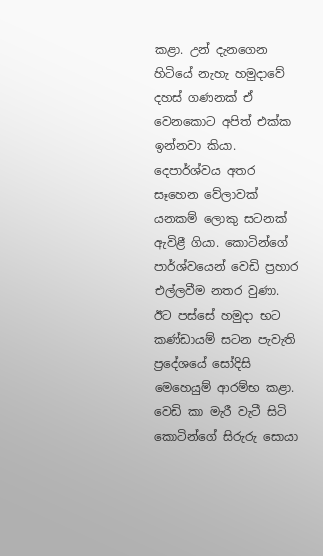කළා. උන් දැනගෙන හිටියේ නැහැ හමුදාවේ දහස් ගණනක් ඒ වෙනකොට අපිත් එක්ක ඉන්නවා කියා. දෙපාර්ශ්වය අතර සෑහෙන වේලාවක් යනකම් ලොකු සටනක් ඇවිළී ගියා. කොටින්ගේ පාර්ශ්වයෙන් වෙඩි ප්‍රහාර එල්ලවීම නතර වුණා. ඊට පස්සේ හමුදා භට කණ්ඩායම් සටන පැවැති ප්‍රදේශයේ සෝදිසි මෙහෙයුම් ආරම්භ කළා. වෙඩි කා මැරී වැටී සිටි කොටින්ගේ සිරුරු සොයා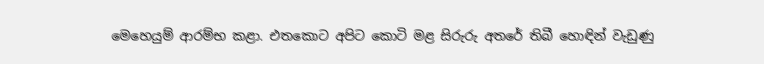මෙහෙයුම් ආරම්භ කළා. එතකොට අපිට කොටි මළ සිරුරු අතරේ තිබී හොඳින් වැඩුණු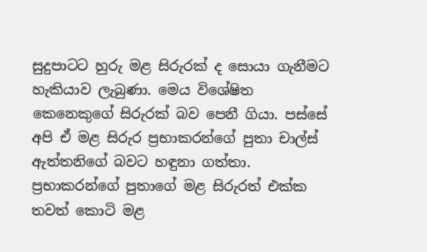සුදුපාටට හුරු මළ සිරුරක් ද සොයා ගැනීමට හැකියාව ලැබුණා. මෙය විශේෂිත කෙනෙකුගේ සිරුරක් බව පෙනී ගියා. පස්සේ අපි ඒ මළ සිරුර ප්‍රභාකරන්ගේ පුතා චාල්ස් ඇත්තනිගේ බවට හඳුනා ගත්තා. ප්‍රභාකරන්ගේ පුතාගේ මළ සිරුරත් එක්ක තවත් කොටි මළ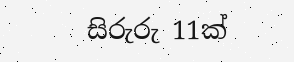සිරුරු 11ක්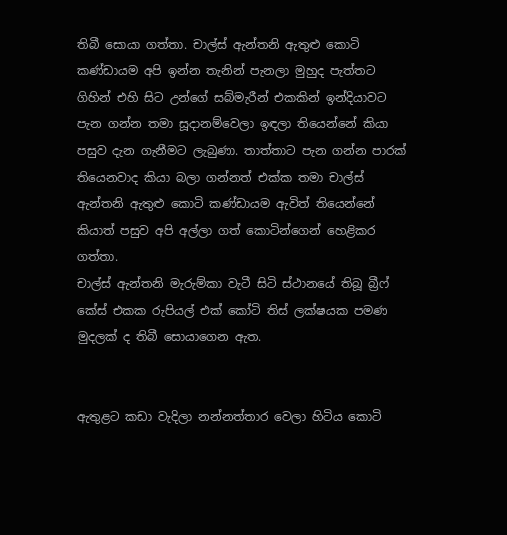තිබී සොයා ගත්තා. චාල්ස් ඇන්තනි ඇතුළු කොටි කණ්ඩායම අපි ඉන්න තැනින් පැනලා මුහුද පැත්තට ගිහින් එහි සිට උන්ගේ සබ්මැරීන් එකකින් ඉන්දියාවට පැන ගන්න තමා සූදානම්වෙලා ඉඳලා තියෙන්නේ කියා පසුව දැන ගැනීමට ලැබුණා. තාත්තාට පැන ගන්න පාරක් තියෙනවාද කියා බලා ගන්නත් එක්ක තමා චාල්ස් ඇන්තනි ඇතුළු කොටි කණ්ඩායම ඇවිත් තියෙන්නේ කියාත් පසුව අපි අල්ලා ගත් කොටින්ගෙන් හෙළිකර ගත්තා.
චාල්ස් ඇන්තනි මැරුම්කා වැටී සිටි ස්ථානයේ තිබූ බ්‍රීෆ් කේස් එකක රුපියල් එක් කෝටි තිස් ලක්ෂයක පමණ මුදලක් ද තිබී සොයාගෙන ඇත.


ඇතුළට කඩා වැදිලා නන්නත්තාර වෙලා හිටිය කොටි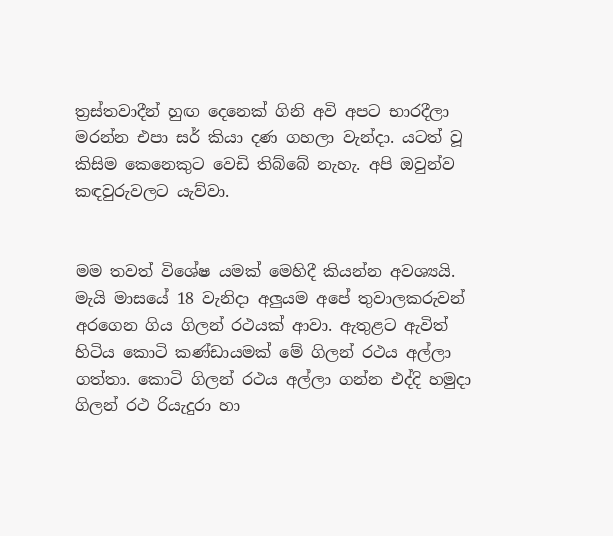ත්‍රස්තවාදීන් හුඟ දෙනෙක් ගිනි අවි අපට භාරදීලා මරන්න එපා සර් කියා දණ ගහලා වැන්දා. යටත් වූ කිසිම කෙනෙකුට වෙඩි තිබ්බේ නැහැ. අපි ඔවුන්ව කඳවුරුවලට යැව්වා.


මම තවත් විශේෂ යමක් මෙහිදී කියන්න අවශ්‍යයි. මැයි මාසයේ 18 වැනිදා අලුයම අපේ තුවාලකරුවන් අරගෙන ගිය ගිලන් රථයක් ආවා. ඇතුළට ඇවිත් හිටිය කොටි කණ්ඩායමක් මේ ගිලන් රථය අල්ලා ගත්තා. කොටි ගිලන් රථය අල්ලා ගන්න එද්දි හමුදා ගිලන් රථ රියැදුරා හා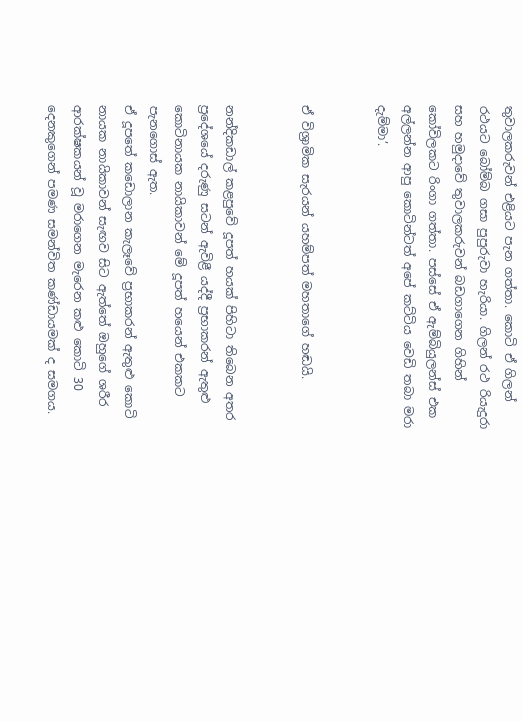තුවාලකරුවන් එළියට පැන ගත්තා. කොටි ඒ ගිලන් රථයට බෝම්බ ගසා පුපුරුවා හැරියා. ගිලන් රථ රියැදුරා සහ හමුදාවේ තුවාලකරුවන් බඩගාගෙන ගිහින් කෝවිලකට රිංගා ගත්තා. පස්සේ ඒ ඇම්බියුලන්ස් එක අල්ලන්න ආපු කොටින්ටත් අපේ කට්ටිය වෙඩි තබා මරා දැම්මා’.


ඒ විශ්‍රාමික සැරයන් යහම්පත් මහතාගේ හඬයි.


නන්දිකඩාල් කළපුවේ දූපත් හයක් පිහිටා තිබෙන අතර ප්‍රදේශයේ දරුණු සටන් ඇවිළී යද්දී ප්‍රභාකරන් ඇතුළු කොටිනායක නායිකාවන් මේ දූපත් හයෙන් එකකට පැනගොස් ඇත.
ඒ දූපතේ කඩොලාන කැලෑවේ ප්‍රභාකරන් ඇතුළු කොටි නායක නායිකාවන් සැඟව සිට ඇත්තේ ඔහුගේ ශරීර ආරක්ෂකයන් වූ මරාගෙන මැරෙන කළු කොටි 30 දෙනකුගෙන් පමණ සමන්විත කණ්ඩායමක් ද සමගය.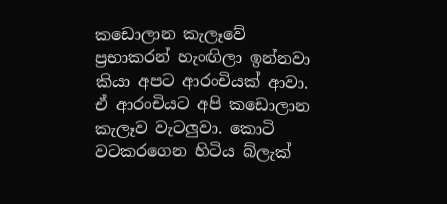කඩොලාන කැලෑවේ ප්‍රභාකරන් හැංඟිලා ඉන්නවා කියා අපට ආරංචියක් ආවා. ඒ ආරංචියට අපි කඩොලාන කැලෑව වැටලුවා. කොටි වටකරගෙන හිටිය බ්ලැක්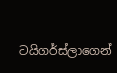ටයිගර්ස්ලාගෙන්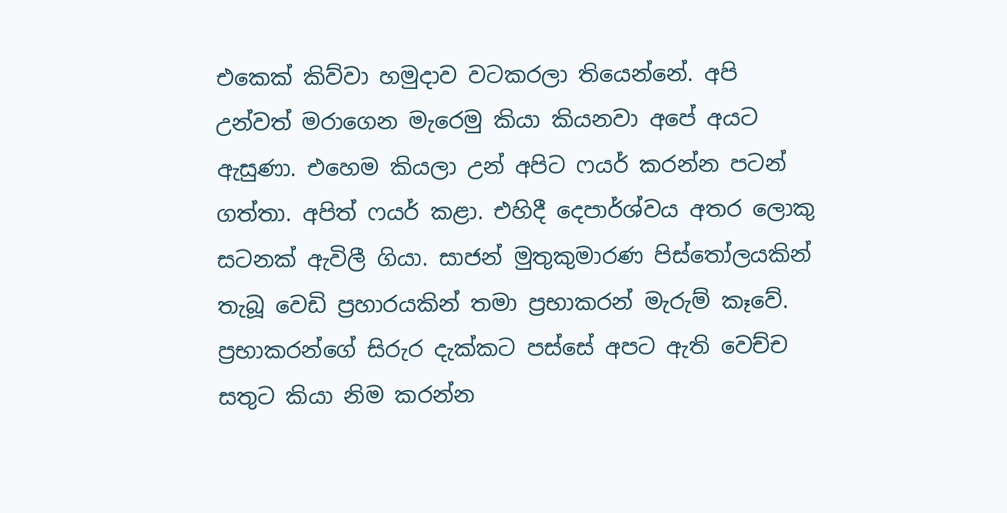එකෙක් කිව්වා හමුදාව වටකරලා තියෙන්නේ. අපි උන්වත් මරාගෙන මැරෙමු කියා කියනවා අපේ අයට ඇසුණා. එහෙම කියලා උන් අපිට ෆයර් කරන්න පටන් ගත්තා. අපිත් ෆයර් කළා. එහිදී දෙපාර්ශ්වය අතර ලොකු සටනක් ඇවිලී ගියා. සාජන් මුතුකුමාරණ පිස්තෝලයකින් තැබූ වෙඩි ප්‍රහාරයකින් තමා ප්‍රභාකරන් මැරුම් කෑවේ. ප්‍රභාකරන්ගේ සිරුර දැක්කට පස්සේ අපට ඇති වෙච්ච සතුට කියා නිම කරන්න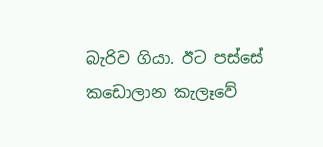බැරිව ගියා. ඊට පස්සේ කඩොලාන කැලෑවේ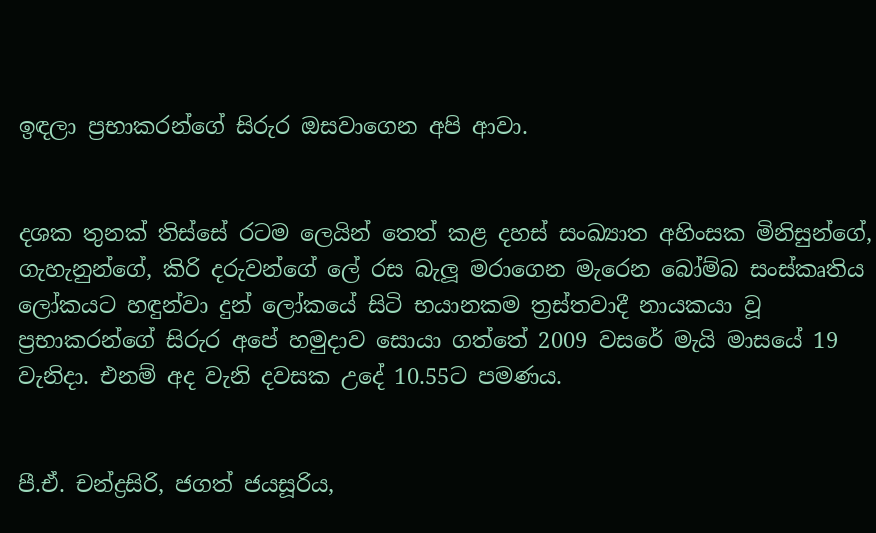ඉඳලා ප්‍රභාකරන්ගේ සිරුර ඔසවාගෙන අපි ආවා.


දශක තුනක් තිස්සේ රටම ලෙයින් තෙත් කළ දහස් සංඛ්‍යාත අහිංසක මිනිසුන්ගේ, ගැහැනුන්ගේ, කිරි දරුවන්ගේ ලේ රස බැලූ මරාගෙන මැරෙන බෝම්බ සංස්කෘතිය ලෝකයට හඳුන්වා දුන් ලෝකයේ සිටි භයානකම ත්‍රස්තවාදී නායකයා වූ ප්‍රභාකරන්ගේ සිරුර අපේ හමුදාව සොයා ගත්තේ 2009 වසරේ මැයි මාසයේ 19 වැනිදා. එනම් අද වැනි දවසක උදේ 10.55ට පමණය.


පී.ඒ. චන්ද්‍රසිරි, ජගත් ජයසූරිය,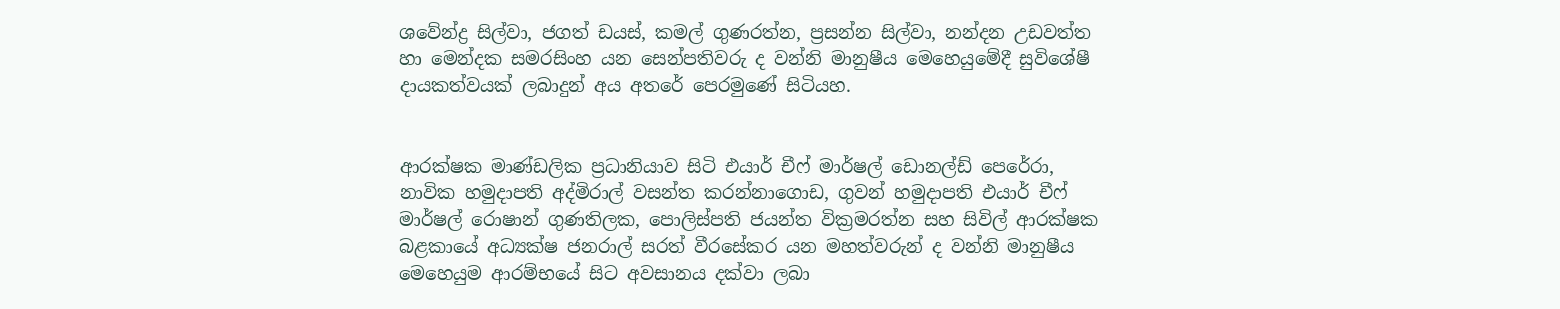ශවේන්ද්‍ර සිල්වා, ජගත් ඩයස්, කමල් ගුණරත්න, ප්‍රසන්න සිල්වා, නන්දන උඩවත්ත හා මෙන්දක සමරසිංහ යන සෙන්පතිවරු ද වන්නි මානුෂීය මෙහෙයුමේදී සුවිශේෂී දායකත්වයක් ලබාදුන් අය අතරේ පෙරමුණේ සිටියහ.


ආරක්ෂක මාණ්ඩලික ප්‍රධානියාව සිටි එයාර් චීෆ් මාර්ෂල් ඩොනල්ඩ් පෙරේරා, නාවික හමුදාපති අද්මිරාල් වසන්ත කරන්නාගොඩ, ගුවන් හමුදාපති එයාර් චීෆ් මාර්ෂල් රොෂාන් ගුණතිලක, පොලිස්පති ජයන්ත වික්‍රමරත්න සහ සිවිල් ආරක්ෂක බළකායේ අධ්‍යක්ෂ ජනරාල් සරත් වීරසේකර යන මහත්වරුන් ද වන්නි මානුෂීය මෙහෙයුම ආරම්භයේ සිට අවසානය දක්වා ලබා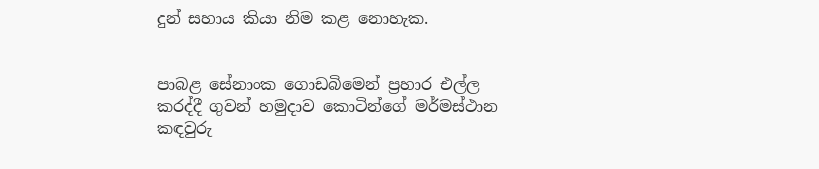දුන් සහාය කියා නිම කළ නොහැක.


පාබළ සේනාංක ගොඩබිමෙන් ප්‍රහාර එල්ල කරද්දී ගුවන් හමුදාව කොටින්ගේ මර්මස්ථාන කඳවුරු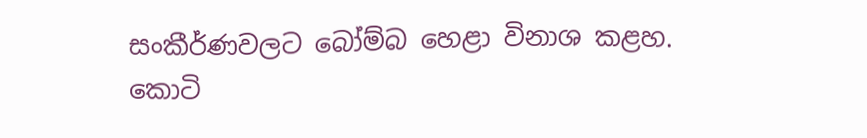සංකීර්ණවලට බෝම්බ හෙළා විනාශ කළහ.
කොටි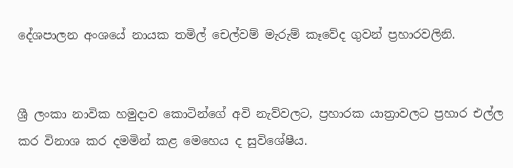දේශපාලන අංශයේ නායක තමිල් චෙල්වම් මැරුම් කෑවේද ගුවන් ප්‍රහාරවලිනි.


ශ්‍රී ලංකා නාවික හමුදාව කොටින්ගේ අවි නැව්වලට, ප්‍රහාරක යාත්‍රාවලට ප්‍රහාර එල්ල කර විනාශ කර දමමින් කළ මෙහෙය ද සුවිශේෂීය.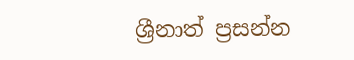ශ්‍රීනාත් ප්‍රසන්න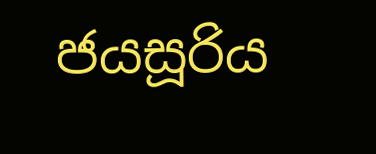ජයසූරිය